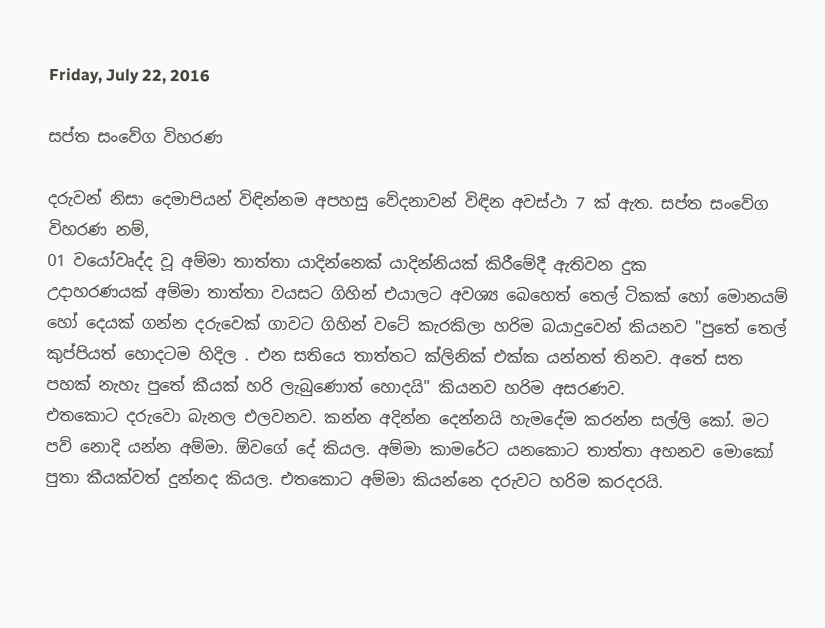Friday, July 22, 2016

සප්ත සංවේග විහරණ

දරුවන් නිසා දෙමාපියන් විඳින්නම අපහසු වේදනාවන් විඳින අවස්ථා 7 ක් ඇත. සප්ත සංවේග විහරණ නම්,
01 වයෝවෘද්ද වූ අම්මා තාත්තා යාදින්නෙක් යාදින්නියක් කිරීමේදී ඇතිවන දුක
උදාහරණයක් අම්මා තාත්තා වයසට ගිහින් එයාලට අවශ්‍ය බෙහෙත් තෙල් ටිකක් හෝ මොනයම් හෝ දෙයක් ගන්න දරුවෙක් ගාවට ගිහින් වටේ කැරකිලා හරිම බයාදුවෙන් කියනව "පුතේ තෙල් කුප්පියත් හොදටම හිදිල . එන සතියෙ තාත්තට ක්ලිනික් එක්ක යන්නත් තිනව. අතේ සත පහක් නැහැ පුතේ කීයක් හරි ලැබුණොත් හොදයි" කියනව හරිම අසරණව.
එතකොට දරුවො බැනල එලවනව. කන්න අදින්න දෙන්නයි හැමදේම කරන්න සල්ලි කෝ. මට පව් නොදි යන්න අම්මා. ඕවගේ දේ කියල. අම්මා කාමරේට යනකොට තාත්තා අහනව මොකෝ පුතා කීයක්වත් දුන්නද කියල. එතකොට අම්මා කියන්නෙ දරුවට හරිම කරදරයි.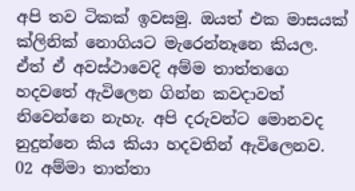අපි තව ටිකක් ඉවසමු. ඔයත් එක මාසයක් ක්ලිනික් නොගියට මැරෙන්නෑනෙ කියල. ඒත් ඒ අවස්ථාවෙදි අම්ම තාත්තගෙ හදවතේ ඇවිලෙන ගින්න කවදාවත් නිවෙන්නෙ නැහැ. අපි දරුවන්ට මොනවද නුදුන්නෙ කිය කියා හදවතින් ඇවිලෙනව.
02 අම්මා තාත්තා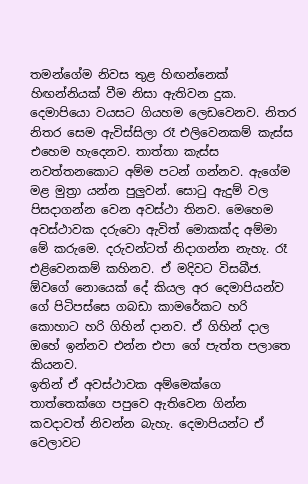තමන්ගේම නිවස තුළ හිඟන්නෙක් හිඟන්නියක් වීම නිසා ඇතිවන දුක.
දෙමාපියො වයසට ගියහම ලෙඩවෙනව. නිතර නිතර සෙම ඇවිස්සිලා රෑ එලිවෙනකම් කැස්ස එහෙම හැදෙනව. තාත්තා කැස්ස නවත්තනකොට අම්ම පටන් ගන්නව. ඇගේම මළ මුත්‍රා යන්න පුලුවන්. සොටු ඇදුම් වල පිසදාගන්න වෙන අවස්ථා තිනව. මෙහෙම අවස්ථාවක දරුවො ඇවිත් මොකක්ද අම්මා මේ කරුමෙ. දරුවන්ටත් නිදාගන්න නැහැ. රෑ එළිවෙනකම් කහිනව. ඒ මදිවට විසබීජ. ඕවගේ නොයෙක් දේ කියල අර දෙමාපියන්ව ගේ පිටිපස්සෙ ගබඩා කාමරේකට හරි කොහාට හරි ගිහින් දානව. ඒ ගිහින් දාල ඔහේ ඉන්නව එන්න එපා ගේ පැත්ත පලාතෙ කියනව.
ඉතින් ඒ අවස්ථාවක අම්මෙක්ගෙ තාත්තෙක්ගෙ පපුවෙ ඇතිවෙන ගින්න කවදාවත් නිවන්න බැහැ. දෙමාපියන්ට ඒ වෙලාවට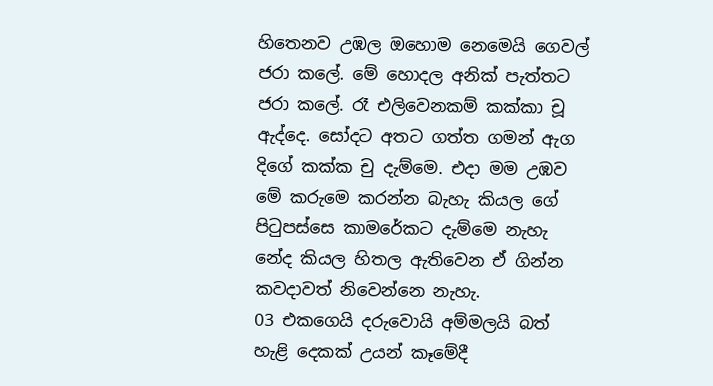හිතෙනව උඹල ඔහොම නෙමෙයි ගෙවල් ජරා කලේ. මේ හොදල අනික් පැත්තට ජරා කලේ. රෑ එලිවෙනකම් කක්කා චූ ඇද්දෙ. සෝදට අතට ගත්ත ගමන් ඇග දිගේ කක්ක චු දැම්මෙ. එදා මම උඹව මේ කරුමෙ කරන්න බැහැ කියල ගේ පිටුපස්සෙ කාමරේකට දැම්මෙ නැහැ නේද කියල හිතල ඇතිවෙන ඒ ගින්න කවදාවත් නිවෙන්නෙ නැහැ.
03 එකගෙයි දරුවොයි අම්මලයි බත් හැළි දෙකක් උයන් කෑමේදී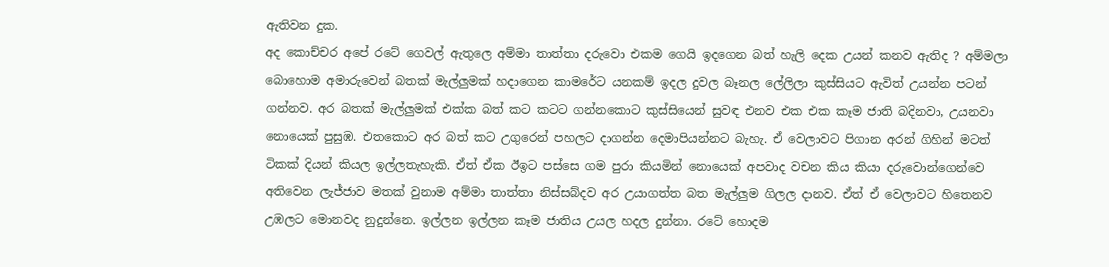ඇතිවන දුක.
අද කොච්චර අපේ රටේ ගෙවල් ඇතුලෙ අම්මා තාත්තා දරුවො එකම ගෙයි ඉදගෙන බත් හැලි දෙක උයන් කනව ඇතිද ? අම්මලා බොහොම අමාරුවෙන් බතක් මැල්ලුමක් හදාගෙන කාමරේට යනකම් ඉදල දුවල බෑනල ලේලිලා කුස්සියට ඇවිත් උයන්න පටන් ගන්නව. අර බතක් මැල්ලුමක් එක්ක බත් කට කටට ගන්නකොට කුස්සියෙන් සුවඳ එනව එක එක කෑම ජාති බදිනවා, උයනවා නොයෙක් පුසුඹ. එතකොට අර බත් කට උගුරෙන් පහලට දාගන්න දෙමාපියන්නට බැහැ. ඒ වෙලාවට පිගාන අරන් ගිහින් මටත් ටිකක් දියන් කියල ඉල්ලතැහැකි. ඒත් ඒක ඊඉට පස්සෙ ගම පුරා කියමින් නොයෙක් අපවාද වචන කිය කියා දරුවොන්ගෙන්ව‍ෙ අතිවෙන ලැජ්ජාව මතක් වුනාම අම්මා තාත්තා නිස්සබ්දව අර උයාගත්ත බත මැල්ලුම ගිලල දානව. ඒත් ඒ වෙලාවට හිතෙනව උඹලට මොනවද නුදුන්නෙ. ඉල්ලන ඉල්ලන කෑම ජාතිය උයල හදල දුන්නා. රටේ හොදම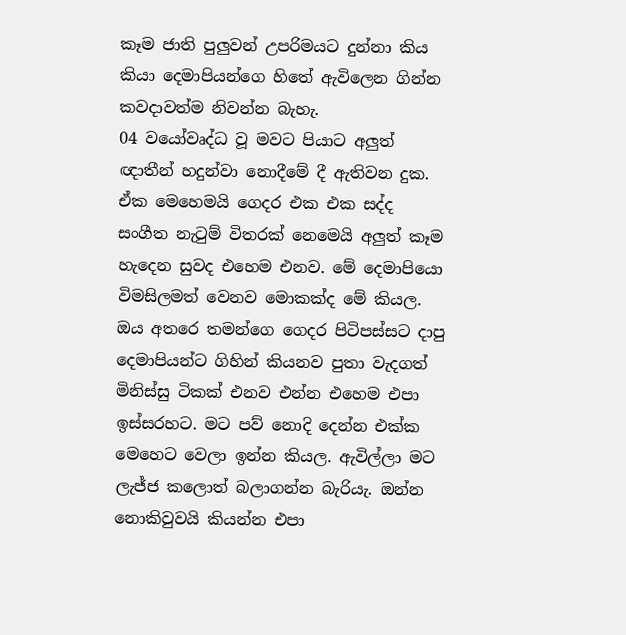කෑම ජාති පුලුවන් උපරිමයට දුන්නා කිය කියා දෙමාපියන්ගෙ හිතේ ඇවිලෙන ගින්න කවදාවත්ම නිවන්න බැහැ.
04 වයෝවෘද්ධ වූ මවට පියාට අලුත් ඥාතීන් හදුන්වා නොදීමේ දී ඇතිවන දුක.
ඒක මෙහෙමයි ගෙදර එක එක සද්ද සංගීත නැටුම් විතරක් නෙමෙයි අලුත් කෑම හැදෙන සුවද එහෙම එනව. මේ දෙමාපියො විමසිලමත් වෙනව මොකක්ද මේ කියල. ඔය අතරෙ තමන්ගෙ ගෙදර පිටිපස්සට දාපු දෙමාපියන්ට ගිහින් කියනව පුතා වැදගත් මිනිස්සු ටිකක් එනව එන්න එහෙම එපා ඉස්සරහට. මට පව් නොදි දෙන්න එක්ක මෙහෙට වෙලා ඉන්න කියල. ඇවිල්ලා මට ලැජ්ජ කලොත් බලාගන්න බැරියැ. ඔන්න නොකිවුවයි කියන්න එපා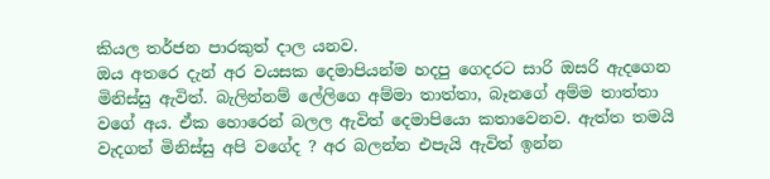කියල තර්ජන පාරකුත් දාල යනව.
ඔය අතරෙ දැන් අර වයසක දෙමාපියන්ම හදපු ගෙදරට සාරි ඔසරි ඇදගෙන මිනිස්සු ඇවිත්. බැලින්නම් ලේලිගෙ අම්මා තාත්තා, බෑනගේ අම්ම තාත්තා වගේ අය. ඒක හොරෙන් බලල ඇවිත් දෙමාපියො කතාවෙනව. ඇත්ත තමයි වැදගත් මිනිස්සු අපි වගේද ? අර බලන්න එපැයි ඇවිත් ඉන්න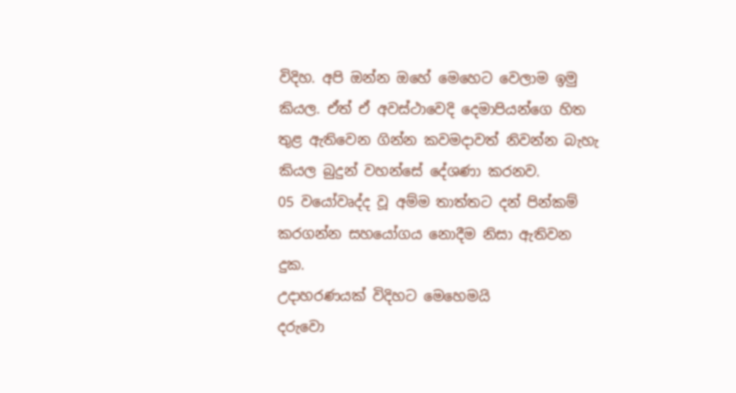විදිහ. අපි ඔන්න ඔහේ මෙහෙට වෙලාම ඉමු කියල. ඒත් ඒ අවස්ථාවෙදි දෙමාපියන්ගෙ හිත තුළ ඇතිවෙන ගින්න කවමදාවත් නිවන්න බැහැ කියල බුදුන් වහන්සේ දේශණා කරනව.
05 වයෝවෘද්ද වූ අම්ම තාත්තට දන් පින්කම් කරගන්න සහයෝගය නොදීම නිසා ඇතිවන දුක.
උදාහරණයක් විදිහට මෙහෙමයි
දරුවො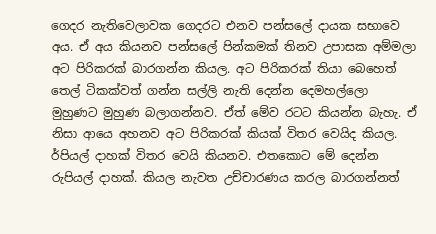ගෙදර නැතිවෙලාවක ගෙදරට එනව පන්සලේ දායක සභාවෙ අය. ඒ අය කියනව පන්සලේ පින්කමක් තිනව උපාසක අම්මලා අට පිරිකරක් බාරගන්න කියල. අට පිරිකරක් තියා බෙහෙත් තෙල් ටිකක්වත් ගන්න සල්ලි නැති දෙන්න දෙමහල්ලො මුහුණට මුහුණ බලාගන්නව. ඒත් මේව රටට කියන්න බැහැ. ඒ නිසා ආයෙ අහනව අට පිරිකරක් කියක් විතර වෙයිද කියල. ර්පියල් දාහක් විතර වෙයි කියනව. එතකොට මේ දෙන්න රුපියල් දාහක්. කියල නැවත උච්චාරණය කරල බාරගන්නත්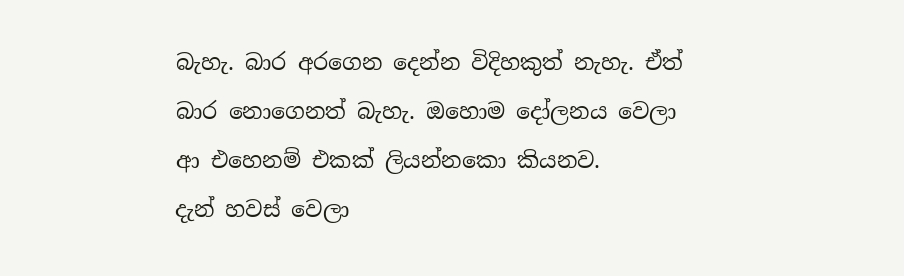බැහැ. බාර අරගෙන දෙන්න විදිහකුත් නැහැ. ඒත් බාර නොගෙනත් බැහැ. ඔහොම දෝලනය වෙලා ආ එහෙනම් එකක් ලියන්නකො කියනව.
දැන් හවස් වෙලා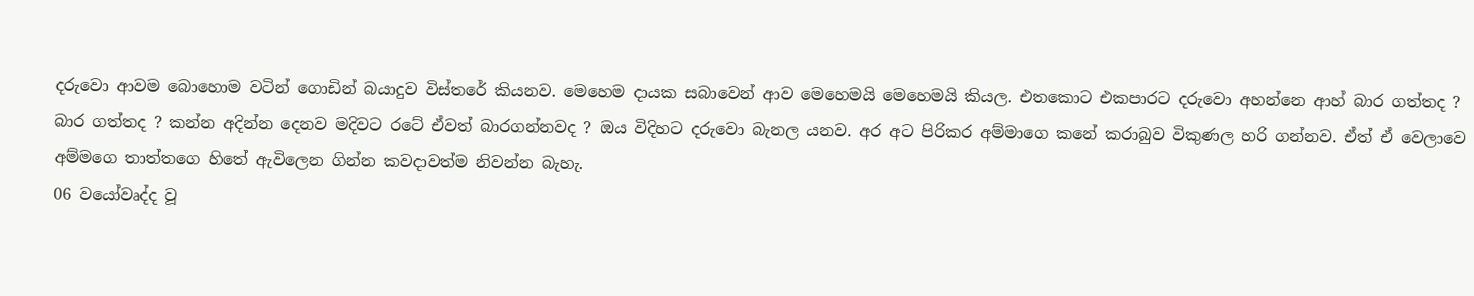දරුවො ආවම බොහොම වටින් ගොඩින් බයාදුව විස්තරේ කියනව. මෙහෙම දායක සබාවෙන් ආව මෙහෙමයි මෙහෙමයි කියල. එතකොට එකපාරට දරුවො අහන්නෙ ආහ් බාර ගත්තද ? බාර ගත්තද ? කන්න අදින්න දෙනව මදිවට රටේ ඒවත් බාරගන්නවද ? ඔය විදිහට දරුවො බැනල යනව. අර අට පිරිකර අම්මාගෙ කනේ කරාබුව විකුණල හරි ගන්නව. ඒත් ඒ වෙලාවෙ අම්මගෙ තාත්තගෙ හිතේ ඇවිලෙන ගින්න කවදාවත්ම නිවන්න බැහැ.
06 වයෝවෘද්ද වූ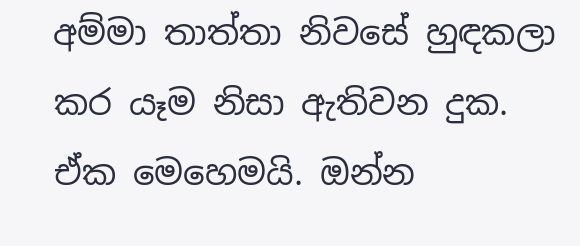අම්මා තාත්තා නිවසේ හුඳකලා කර යෑම නිසා ඇතිවන දුක.
ඒක මෙහෙමයි. ඔන්න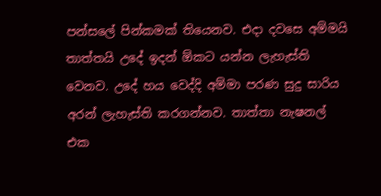පන්සලේ පින්කමක් තියෙනව. එදා දවසෙ අම්මයි තාත්තයි උදේ ඉදන් ඕකට යන්න ලැහැස්ති වෙනව. උදේ හය වෙද්දි අම්මා පරණ සුදු සාරිය අරන් ලැහැස්ති කරගන්නව. තාත්තා නැෂනල් එක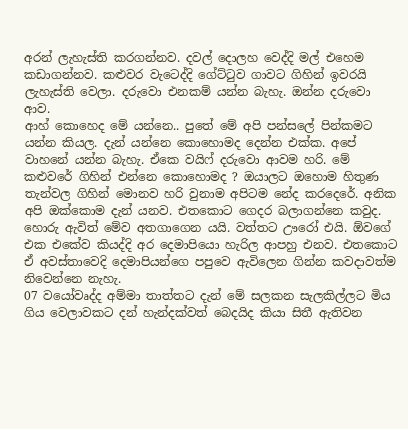අරන් ලැහැස්ති කරගන්නව. දවල් දොලහ වෙද්දි මල් එහෙම කඩාගන්නව. කළුවර වැටෙද්දි ගේට්ටුව ගාවට ගිහින් ඉවරයි ලැහැස්ති වෙලා. දරුවො එනකම් යන්න බැහැ. ඔන්න දරුවො ආව.
ආහ් කොහෙද මේ යන්නෙ.. පුතේ මේ අපි පන්සලේ පින්කමට යන්න කියල. දැන් යන්නෙ කොහොමද දෙන්න එක්ක. අපේ වාහනේ යන්න බැහැ. ඒකෙ වයිෆ් දරුවො ආවම හරි. මේ කළුවරේ ගිහින් එන්නෙ කොහොමද ? ඔයාලට ඔහොම හිතුණ තැන්වල ගිහින් මොනව හරි වුනාම අපිටම නේද කරදෙරේ. අනික අපි ඔක්කොම දැන් යනව. එතකොට ගෙදර බලාගන්නෙ කවුද. හොරු ඇවිත් මේව අතගාගෙන යයි. වත්තට ඌරෝ එයි. ඕවගේ එක එකේව කියද්දි අර දෙමාපියො හැරිල ආපහු එනව. එතකොට ඒ අවස්තාවෙදි දෙමාපියන්ගෙ පපුවෙ ඇවිලෙන ගින්න කවදාවත්ම නිවෙන්නෙ නැහැ.
07 වයෝවෘද්ද අම්මා තාත්තට දැන් මේ සලකන සැලකිල්ලට මිය ගිය වෙලාවකට දන් හැන්දක්වත් බෙදයිද කියා සිතී ඇතිවන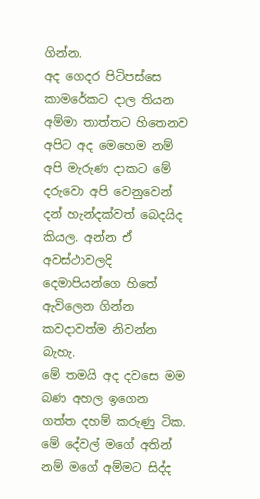ගින්න.
අද ගෙදර පිටිපස්සෙ කාමරේකට දාල තියන අම්මා තාත්තට හිතෙනව අපිට අද මෙහෙම නම් අපි මැරුණ දාකට මේ දරුවො අපි වෙනුවෙන් දන් හැන්දක්වත් බෙදයිද කියල. අන්න ඒ අවස්ථාවලදි දෙමාපියන්ගෙ හිතේ ඇවිලෙන ගින්න කවදාවත්ම නිවන්න බැහැ.
මේ තමයි අද දවසෙ මම බණ අහල ඉගෙන ගත්ත දහම් කරුණු ටික. මේ දේවල් මගේ අතින් නම් මගේ අම්මට සිද්ද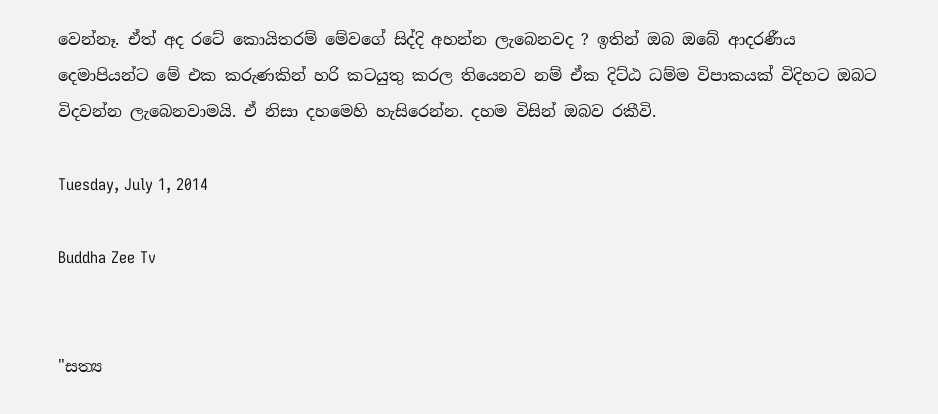වෙන්නෑ. ඒත් අද රටේ කොයිතරම් මේවගේ සිද්දි අහන්න ලැබෙනවද ? ඉතින් ඔබ ඔබේ ආදරණීය දෙමාපියන්ට මේ එක කරුණකින් හරි කටයුතු කරල තියෙනව නම් ඒක දිට්ඨ ධම්ම විපාකයක් විදිහට ඔබට විදවන්න ලැබෙනවාමයි. ඒ නිසා දහමෙහි හැසිරෙන්න. දහම විසින් ඔබව රකීවි.

Tuesday, July 1, 2014

Buddha Zee Tv


"සත්‍ය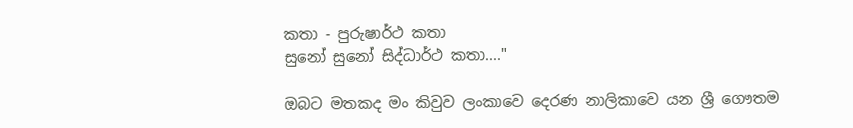කතා - පුරුෂාර්ථ කතා
සුනෝ සුනෝ සිද්ධාර්ථ කතා...."

ඔබට මතකද මං කිවුව ලංකාවෙ දෙරණ නාලිකාවෙ යන ශ්‍රී ගෞතම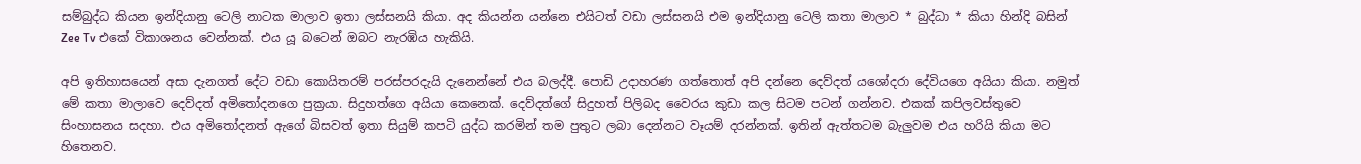සම්බුද්ධ කියන ඉන්දියානු ටෙලි නාටක මාලාව ඉතා ලස්සනයි කියා. අද කියන්න යන්නෙ එයිටත් වඩා ලස්සනයි එම ඉන්දියානු ටෙලි කතා මාලාව * බුද්ධා * කියා හින්දි බසින් Zee Tv එකේ විකාශනය වෙන්නක්. එය යූ බටෙන් ඔබට නැරඹිය හැකියි.

අපි ඉතිහාසයෙන් අසා දැනගත් දේට වඩා කොයිතරම් පරස්පරදැයි දැනෙන්නේ එය බලද්දී. පොඩි උදාහරණ ගත්තොත් අපි දන්නෙ දෙව්දත් යශෝදරා දේවියගෙ අයියා කියා. නමුත් මේ කතා මාලාවෙ දෙව්දත් අමිතෝදනගෙ පුක්‍රයා. සිදුහත්ගෙ අයියා කෙනෙක්. දෙව්දත්ගේ සිදුහත් පිලිබද වෛරය කුඩා කල සිටම පටන් ගන්නව. එකක් කපිලවස්තුවෙ සිංහාසනය සදහා. එය අමිතෝදනත් ඇගේ බිසවත් ඉතා සියුම් කපටි යුද්ධ කරමින් තම පුතුට ලබා දෙන්නට වෑයම් දරන්නක්. ඉතින් ඇත්තටම බැලුවම එය හරියි කියා මට හිතෙනව.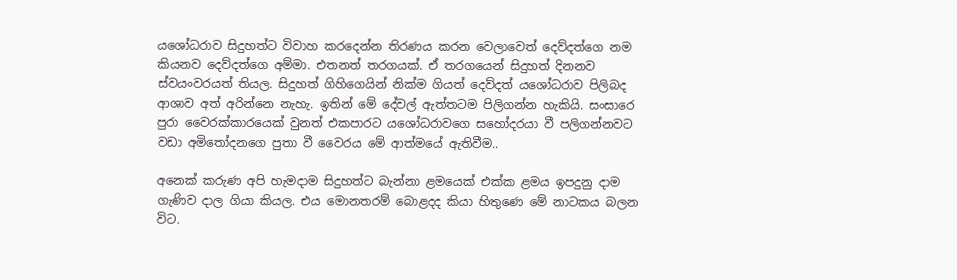යශෝධරාව සිදුහත්ට විවාහ කරදෙන්න තිරණය කරන වෙලාවෙත් දෙව්දත්ගෙ නම කියනව දෙව්දත්ගෙ අම්මා. එතනත් තරගයක්. ඒ තරගයෙන් සිදුහත් දිනනව ස්වයංවරයත් තියල. සිදුහත් ගිහිගෙයින් නික්ම ගියත් දෙව්දත් යශෝධරාව පිලිබද ආශාව අත් අරින්නෙ නැහැ. ඉතින් මේ දේවල් ඇත්තටම පිලිගන්න හැකියි. සංසාරෙ පුරා වෛරක්කාරයෙක් වුනත් එකපාරට යශෝධරාවගෙ සහෝදරයා වී පලිගන්නවට වඩා අමිතෝදනගෙ පුතා වී වෛරය මේ ආත්මයේ ඇතිවීම..

අනෙක් කරුණ අපි හැමදාම සිදුහත්ට බැන්නා ළමයෙක් එක්ක ළමය ඉපදුනු දාම ගැණිව දාල ගියා කියල. එය මොනතරම් බොළදද කියා හිතුණෙ මේ නාටකය බලන විට.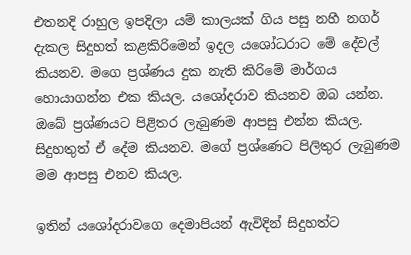එතනදි රාහුල ඉපදිලා යම් කාලයක් ගිය පසු නහී නගර් දැකල සිදුහත් කළකිරිමෙන් ඉදල යශෝධරාට මේ දේවල් කියනව. මගෙ ප්‍රශ්ණය දුක නැති කිරිමේ මාර්ගය හොයාගන්න එක කියල. යශෝදරාව කියනව ඔබ යන්න. ඔබේ ප්‍රශ්ණයට පිළිතර ලැබුණම ආපසු එන්න කියල. සිදුහතුත් ඒ දේම කියනව. මගේ ප්‍රශ්ණෙට පිලිතුර ලැබුණම මම ආපසු එනව කියල.

ඉතින් යශෝදරාවගෙ දෙමාපියන් ඇවිදින් සිදුහත්ට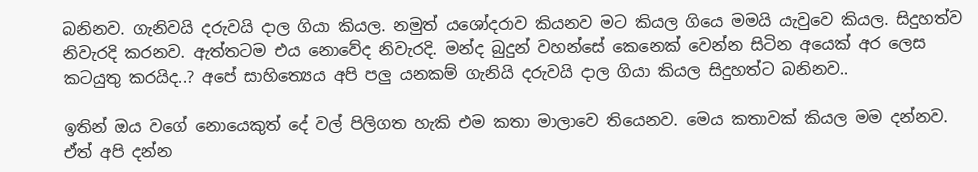බනිනව. ගැනිවයි දරුවයි දාල ගියා කියල. නමුත් යශෝදරාව කියනව මට කියල ගියෙ මමයි යැවුවෙ කියල. සිදුහත්ව නිවැරදි කරනව. ඇත්තටම එය නොවේද නිවැරදි. මන්ද බුදුන් වහන්සේ කෙනෙක් වෙන්න සිටින අයෙක් අර ලෙස කටයුතු කරයිද..? අපේ සාහිත්‍යෙය අපි පලු යනකම් ගැනියි දරුවයි දාල ගියා කියල සිදුහත්ට බනිනව..

ඉතින් ඔය වගේ නොයෙකුත් දේ වල් පිලිගත හැකි එම කතා මාලාවෙ තියෙනව. මෙය කතාවක් කියල මම දන්නව. ඒත් අපි දන්න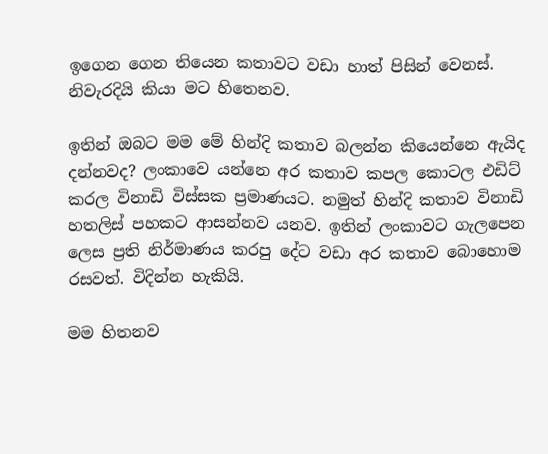ඉගෙන ගෙන තියෙන කතාවට වඩා හාත් පිසින් වෙනස්. නිවැරදියි කියා මට හිතෙනව.

ඉතින් ඔබට මම මේ හින්දි කතාව බලන්න කියෙන්නෙ ඇයිද දන්නවද? ලංකාවෙ යන්නෙ අර කතාව කපල කොටල එඩිට් කරල විනාඩි විස්සක ප්‍රමාණයට. නමුත් හින්දි කතාව විනාඩි හතලිස් පහකට ආසන්නව යනව. ඉතින් ලංකාවට ගැලපෙන ලෙස ප්‍රති නිර්මාණය කරපු දේට වඩා අර කතාව බොහොම රසවත්. විදින්න හැකියි.

මම හිතනව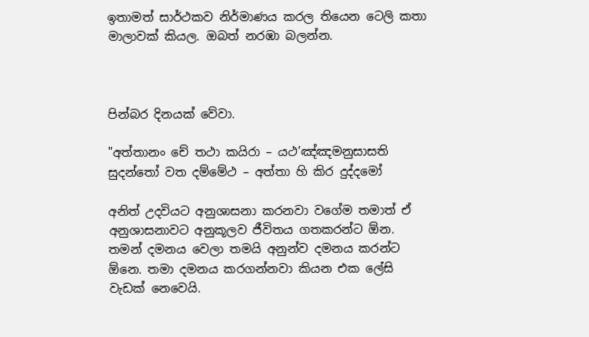ඉතාමත් සාර්ථකව නිර්මාණය කරල තියෙන ටෙලි කතා මාලාවක් කියල. ඔබත් නරඹා බලන්න.



පින්බර දිනයක් වේවා.

"අත්තානං චේ තථා කයිරා – යථ’ඤ්ඤමනුසාසති
සුදන්තෝ වත දම්මේථ – අත්තා හි කිර දුද්දමෝ

අනිත් උදවියට අනුශාසනා කරනවා වගේම තමාත් ඒ අනුශාසනාවට අනුකූලව ජීවිතය ගතකරන්ට ඕන. තමන් දමනය වෙලා තමයි අනුන්ව දමනය කරන්ට ඕනෙ. තමා දමනය කරගන්නවා කියන එක ලේසි වැඩක් නෙවෙයි.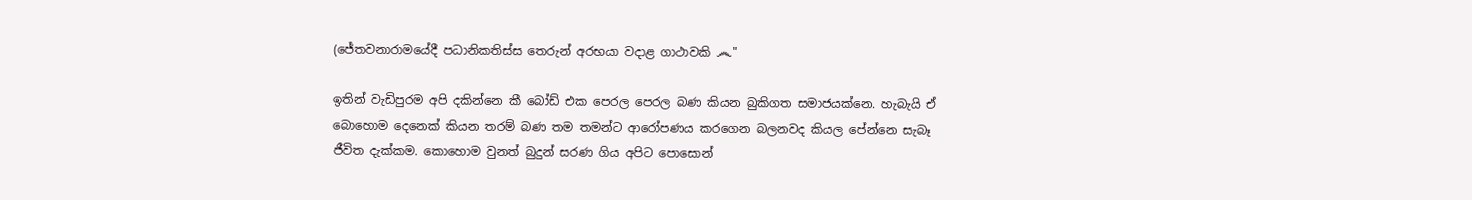(ජේතවනාරාමයේදී පධානිකතිස්ස තෙරුන් අරභයා වදාළ ගාථාවකි ෴"

ඉතින් වැඩිපුරම අපි දකින්නෙ කී බෝඩ් එක පෙරල පෙරල බණ කියන බුකිගත සමාජයක්නෙ. හැබැයි ඒ බොහොම දෙනෙක් කියන තරම් බණ තම තමන්ට ආරෝපණය කරගෙන බලනවද කියල පේන්නෙ සැබෑ ජීවිත දැක්කම. කොහොම වුනත් බුදුන් සරණ ගිය අපිට පොසොන්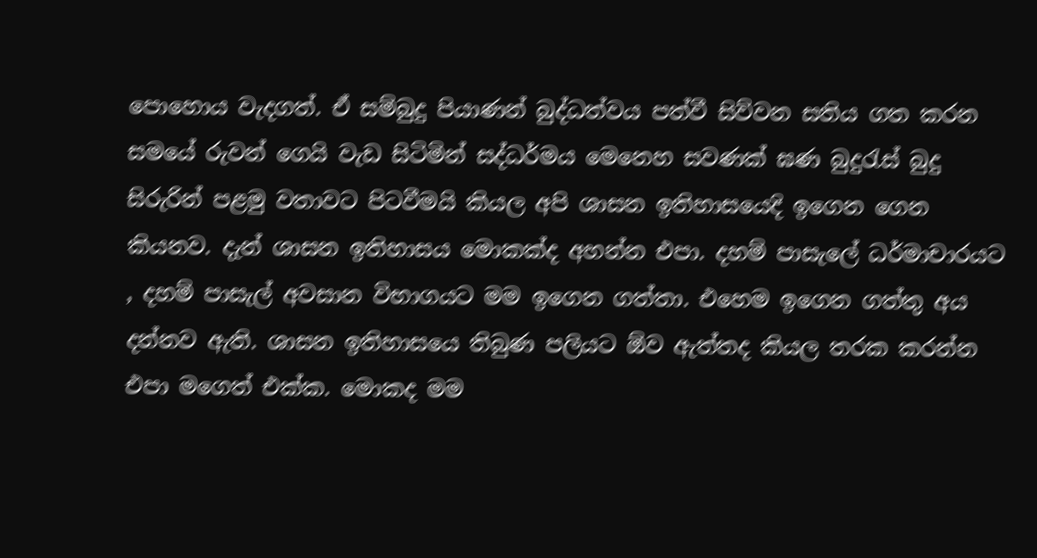පොහොය වැදගත්. ඒ සම්බුදු පියාණන් බුද්ධත්වය පත්වී සිව්වන සතිය ගත කරන සමයේ රුවන් ගෙයි වැඩ සිටිමින් සද්ධර්මය මෙනෙහ සවණක් ඝණ බුදුරැස් බුදු සිරුරින් පළමු වතාවට පිටවීමයි කියල අපි ශාසන ඉතිහාසයෙදි ඉගෙන ගෙන කියනව. දැන් ශාසන ඉතිහාසය මොකක්ද අහන්න එපා. දහම් පාසැලේ ධර්මාචාරයට , දහම් පාසැල් අවසාන විභාගයට මම ඉගෙන ගත්තා. එහෙම ඉගෙන ගත්තු අය දන්නව ඇති. ශාසන ඉතිහාසයෙ තිබුණ පලියට ඕව ඇත්තද කියල තරක කරන්න එපා මගෙත් එක්ක. මොකද මම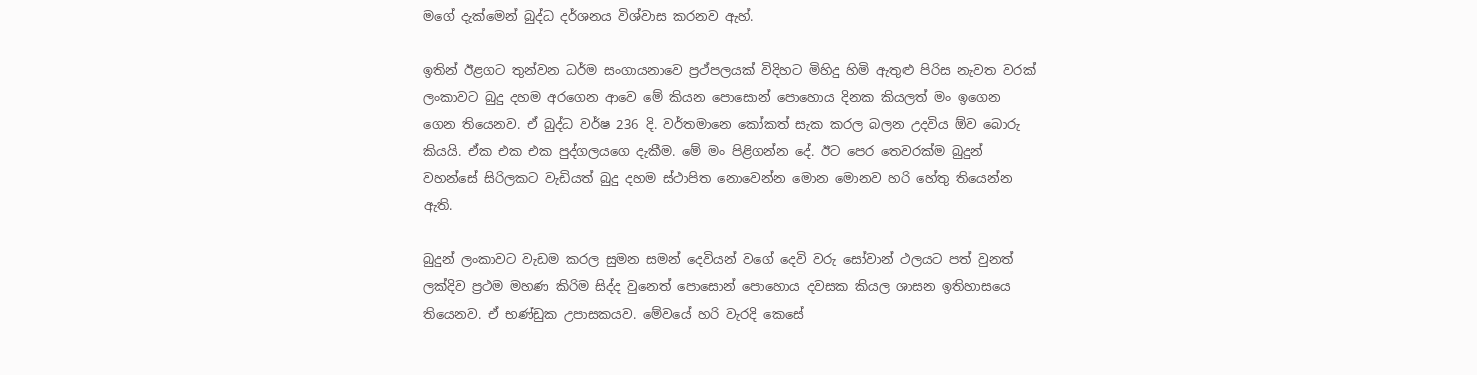මගේ දැක්මෙන් බුද්ධ දර්ශනය විශ්වාස කරනව ඇහ්.

ඉතින් ඊළගට තුන්වන ධර්ම සංගායනාවෙ ප්‍රථ්පලයක් විදිහට මිහිදු හිමි ඇතුළු පිරිස නැවත වරක් ලංකාවට බුදු දහම අරගෙන ආවෙ මේ කියන පොසොන් පොහොය දිනක කියලත් මං ඉගෙන ගෙන තියෙනව. ඒ බුද්ධ වර්ෂ 236 දි. වර්තමානෙ කෝකත් සැක කරල බලන උදවිය ඕව බොරු කියයි. ඒක එක එක පුද්ගලයගෙ දැකීම. මේ මං පිළිගන්න දේ. ඊට පෙර තෙවරක්ම බුදුන් වහන්සේ සිරිලකට වැඩියත් බුදු දහම ස්ථාපිත නොවෙන්න මොන මොනව හරි හේතු තියෙන්න ඇති.

බුදුන් ලංකාවට වැඩම කරල සුමන සමන් දෙවියන් වගේ දෙවි වරු සෝවාන් ථලයට පත් වුනත් ලක්දිව ප්‍රථම මහණ කිරිම සිද්ද වුනෙත් පොසොන් පොහොය දවසක කියල ශාසන ඉතිහාසයෙ තියෙනව. ඒ භණ්ඩුක උපාසකයව. මේවයේ හරි වැරදි කෙසේ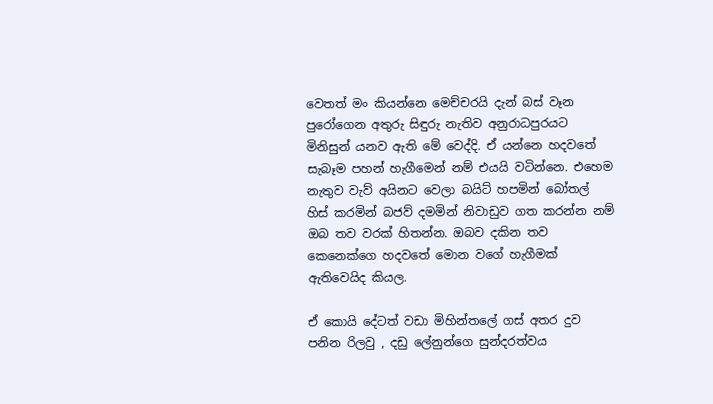වෙතත් මං කියන්නෙ මෙච්චරයි දැන් බස් වෑන පුරෝගෙන අතුරු සිඳුරු නැතිව අනුරාධපුරයට මිනිසුන් යනව ඇති මේ වෙද්දි. ඒ යන්නෙ හදවතේ සැබෑම පහන් හැගීමෙන් නම් එයයි වටින්නෙ. එහෙම නැතුව වැව් අයිනට වෙලා බයිට් හපමින් බෝතල් හිස් කරමින් බජව් දමමින් නිවාඩුව ගත කරන්න නම් ඔබ තව වරක් හිතන්න. ඔබව දකින තව කෙනෙක්ගෙ හදවතේ මොන වගේ හැගීමක් ඇතිවෙයිද කියල.

ඒ කොයි දේටත් වඩා මිහින්තලේ ගස් අතර දුව පනින රිලවු , දඩු ලේනුන්ගෙ සුන්දරත්වය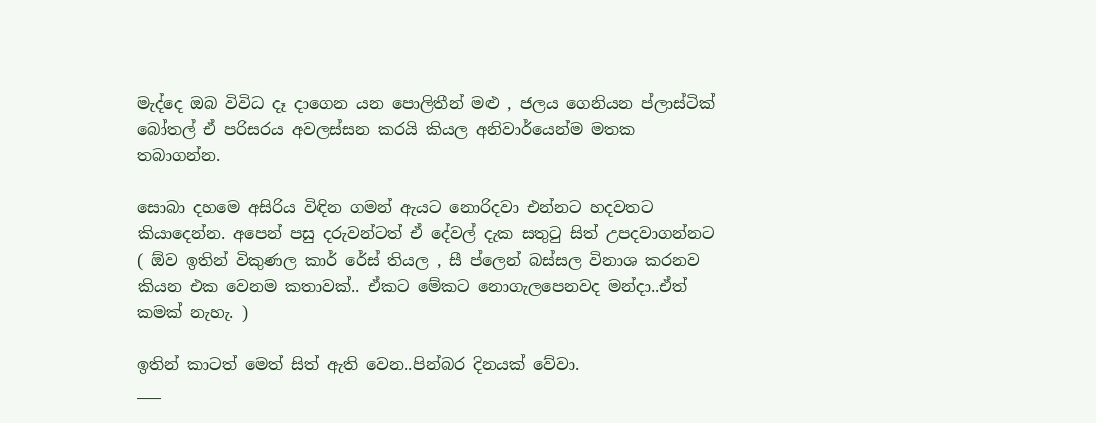මැද්දෙ ඔබ විවිධ දෑ දාගෙන යන පොලිතීන් මළු , ජලය ගෙනියන ප්ලාස්ටික් බෝතල් ඒ පරිසරය අවලස්සන කරයි කියල අනිවාර්යෙන්ම මතක තබාගන්න.

සොබා දහමෙ අසිරිය විඳින ගමන් ඇයට නොරිදවා එන්නට හදවතට කියාදෙන්න. අපෙන් පසු දරුවන්ටත් ඒ දේවල් දැක සතුටු සිත් උපදවාගන්නට ( ඕව ඉතින් විකුණල කාර් රේස් තියල , සී ප්ලෙන් බස්සල විනාශ කරනව කියන එක වෙනම කතාවක්.. ඒකට මේකට නොගැලපෙනවද මන්දා..ඒත් කමක් නැහැ. )

ඉතින් කාටත් මෙත් සිත් ඇති වෙන..පින්බර දිනයක් වේවා.
___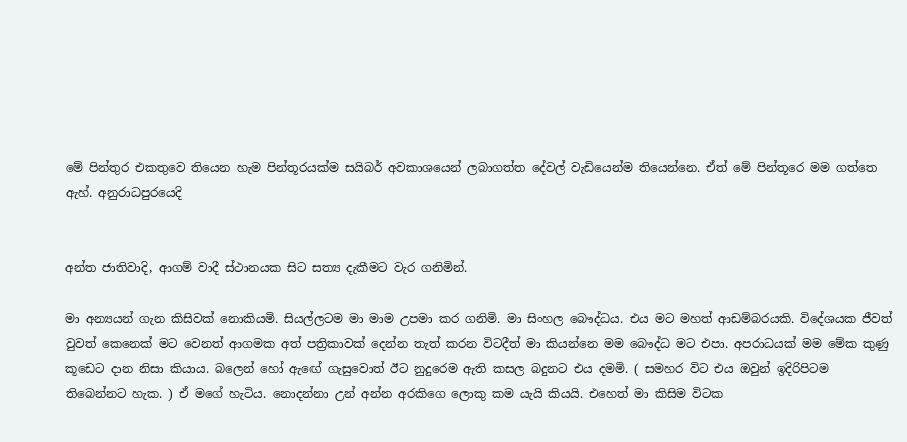මේ පින්තුර එකතුවෙ තියෙන හැම පින්තූරයක්ම සයිබර් අවකාශයෙන් ලබාගත්ත දේවල් වැඩියෙන්ම තියෙන්නෙ. ඒත් මේ පින්තූරෙ මම ගත්තෙ ඇහ්. අනුරාධපුරයෙදි


අන්ත ජාතිවාදි, ආගම් වාදී ස්ථානයක සිට සත්‍ය දැකීමට වැර ගනිමින්.

මා අන්‍යයන් ගැන කිසිවක් නොකියමි. සියල්ලටම මා මාම උපමා කර ගනිමි. මා සිංහල බෞද්ධය. එය මට මහත් ආඩම්බරයකි. විදේශයක ජීවත් වුවත් කෙනෙක් මට වෙනත් ආගමක අත් පත්‍රිකාවක් දෙන්න තැත් කරන විටදීත් මා කියන්නෙ මම බෞද්ධ මට එපා. අපරාධයක් මම මේක කුණු කූඩෙට දාන නිසා කියාය. බලෙන් හෝ ඇඟේ ගැසුවොත් ඊට නුදුරෙම ඇති කසල බදුනට එය දමමි. ( සමහර විට එය ඔවුන් ඉදිරිපිටම තිබෙන්නට හැක. ) ඒ මගේ හැටිය. නොදන්නා උන් අන්න අරකිගෙ ලොකු කම යැයි කියයි. එහෙත් මා කිසිම විටක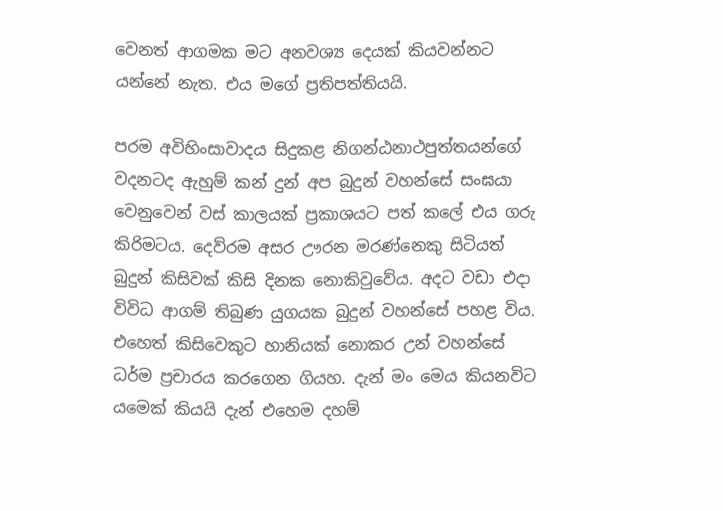වෙනත් ආගමක මට අනවශ්‍ය දෙයක් කියවන්නට යන්නේ නැත. එය මගේ ප්‍රතිපත්තියයි.

පරම අවිහිංසාවාදය සිදුකළ නිගන්ඨනාථපුත්තයන්ගේ වදනටද ඇහුම් කන් දුන් අප බුදුන් වහන්සේ සංඝයා වෙනුවෙන් වස් කාලයක් ප්‍රකාශයට පත් කලේ එය ගරු කිරිමටය. දෙව්රම අසර ඌරන මරණ්නෙකු සිටියත් බුදුන් කිසිවක් කිසි දිනක නොකිවුවේය. අදට වඩා එදා විවිධ ආගම් තිබුණ යුගයක බුදුන් වහන්සේ පහළ විය. එහෙත් කිසිවෙකුට හානියක් නොකර උන් වහන්සේ ධර්ම ප්‍රචාරය කරගෙන ගියහ. දැන් මං මෙය කියනවිට යමෙක් කියයි දැන් එහෙම දහම්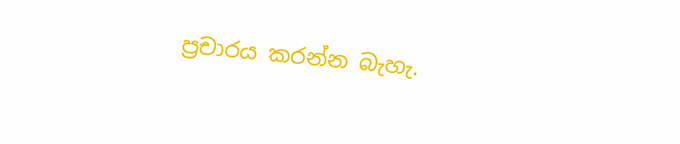ප්‍රචාරය කරන්න බැහැ.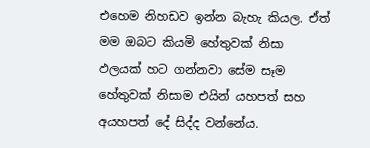එහෙම නිහඩව ඉන්න බැහැ කියල. ඒත් මම ඔබට කියමි හේතුවක් නිසා ඵලයක් හට ගන්නවා සේම සෑම හේතුවක් නිසාම එයින් යහපත් සහ අයහපත් දේ සිද්ද වන්නේය.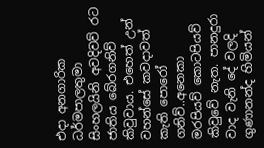එදා අනගාරික ධර්මපාලතුමා සිංහලයිනි අවදිවව් රට ජාතිය බේරගනිව් කිවුවාය. එහෙත් උන් වහන්සේ කවදාවත් කැති පොරෝ ගනිව්..අනෙකා මරපියව් කොටපියව් කිවුවේ නැත. පානදුරා වාද වැනි දේ වලදි ගුණානන්ද හිමියන්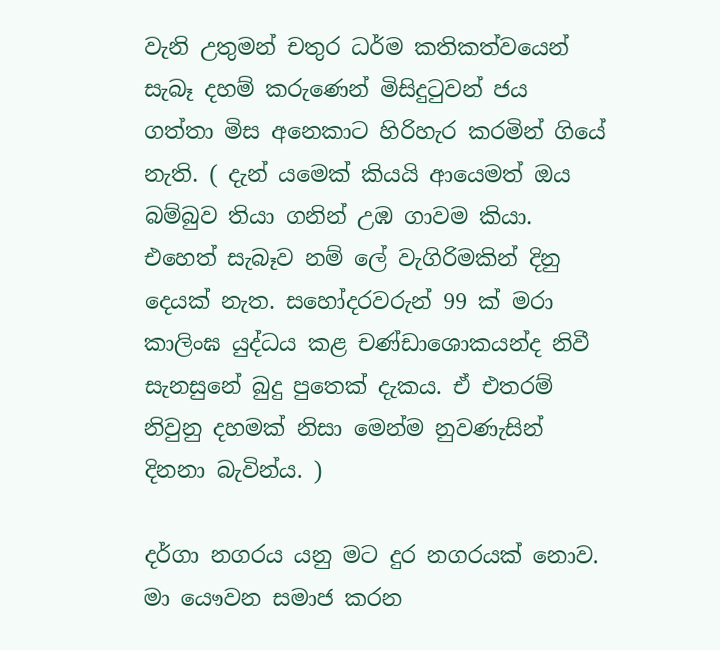වැනි උතුමන් චතුර ධර්ම කතිකත්වයෙන් සැබෑ දහම් කරුණෙන් මිසිදුටුවන් ජය ගත්තා මිස අනෙකාට හිරිහැර කරමින් ගියේ නැති. ( දැන් යමෙක් කියයි ආයෙමත් ඔය බම්බුව තියා ගනින් උඹ ගාවම කියා. එහෙත් සැබෑව නම් ලේ වැගිරිමකින් දිනු දෙයක් නැත. සහෝදරවරුන් 99 ක් මරා කාලිංඝ යුද්ධය කළ චණ්ඩාශොකයන්ද නිවී සැනසුනේ බුදු පුතෙක් දැකය. ඒ එතරම් නිවුනු දහමක් නිසා මෙන්ම නුවණැසින් දිනනා බැවින්ය. )

දර්ගා නගරය යනු මට දුර නගරයක් නොව. මා යෞවන සමාජ කරන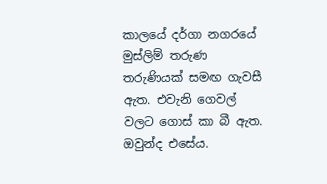කාලයේ දර්ගා නගරයේ මුස්ලිම් තරුණ තරුණියක් සමඟ ගැවසී ඇත. එවැනි ගෙවල් වලට ගොස් කා බී ඇත. ඔවුන්ද එසේය.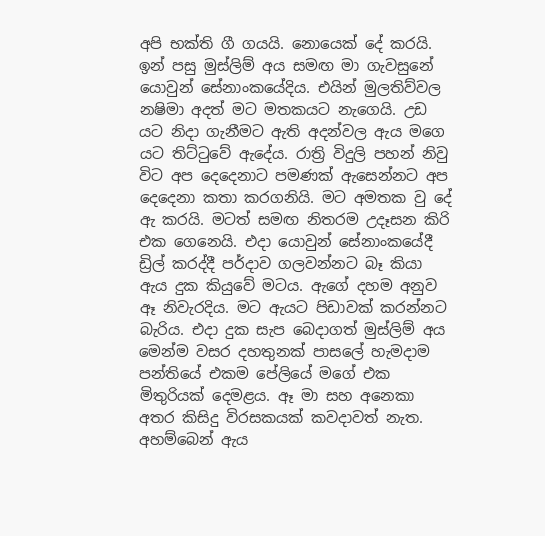අපි භක්ති ගී ගයයි. නොයෙක් දේ කරයි. ඉන් පසු මුස්ලිම් අය සමඟ මා ගැවසුනේ යොවුන් සේනාංකයේදිය. එයින් මුලතිව්වල නෂිමා අදත් මට මතකයට නැගෙයි. උඩ යට නිදා ගැනීමට ඇති අදන්වල ඇය මගෙ යට තිට්ටුවේ ඇදේය. රාත්‍රි විදුලි පහන් නිවු විට අප දෙදෙනාට පමණක් ඇසෙන්නට අප දෙදෙනා කතා කරගනියි. මට අමතක වු දේ ඇ කරයි. මටත් සමඟ නිතරම උදෑසන කිරි එක ගෙනෙයි. එදා යොවුන් සේනාංකයේදී ඩ්‍රිල් කරද්දී පර්දාව ගලවන්නට බෑ කියා ඇය දුක කියුවේ මටය. ඇගේ දහම අනුව ඈ නිවැරදිය. මට ඇයට පිඩාවක් කරන්නට බැරිය. එදා දුක සැප බෙදාගත් මුස්ලිම් අය මෙන්ම වසර දහතුනක් පාසලේ හැමදාම පන්තියේ එකම පේලියේ මගේ එක මිතුරියක් දෙමළය. ඈ මා සහ අනෙකා අතර කිසිදු විරසකයක් කවදාවත් නැත. අහම්බෙන් ඇය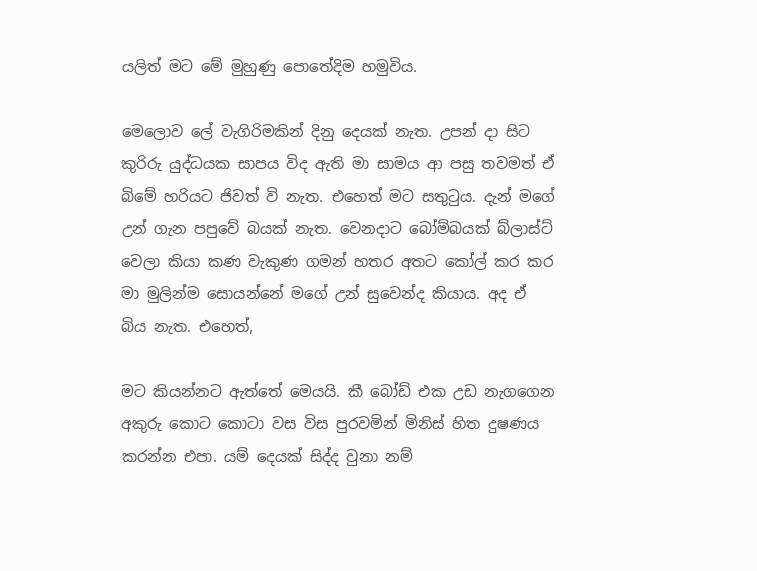යලිත් මට මේ මුහුණු පොතේදිම හමුවිය.

මෙලොව ලේ වැගිරිමකින් දිනු දෙයක් නැත. උපන් දා සිට කුරිරු යුද්ධයක සාපය විද ඇති මා සාමය ආ පසු තවමත් ඒ බිමේ හරියට ජිවත් වි නැත. එහෙත් මට සතුටුය. දැන් මගේ උන් ගැන පපුවේ බයක් නැත. වෙනදාට බෝම්බයක් බ්ලාස්ට් වෙලා කියා කණ වැකුණ ගමන් හතර අතට කෝල් කර කර මා මුලින්ම සොයන්නේ මගේ උන් සුවෙන්ද කියාය. අද ඒ බිය නැත. එහෙත්,

මට කියන්නට ඇත්තේ මෙයයි. කී බෝඩ් එක උඩ නැගගෙන අකුරු කොට කොටා වස විස පුරවමින් මිනිස් හිත දුෂණය කරන්න එපා. යම් දෙයක් සිද්ද වුනා නම්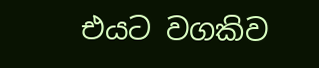එයට වගකිව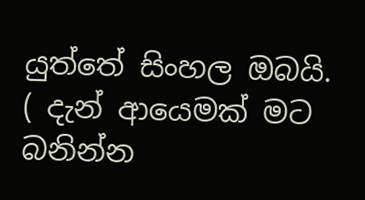යුත්තේ සිංහල ඔබයි. ( දැන් ආයෙමක් මට බනින්න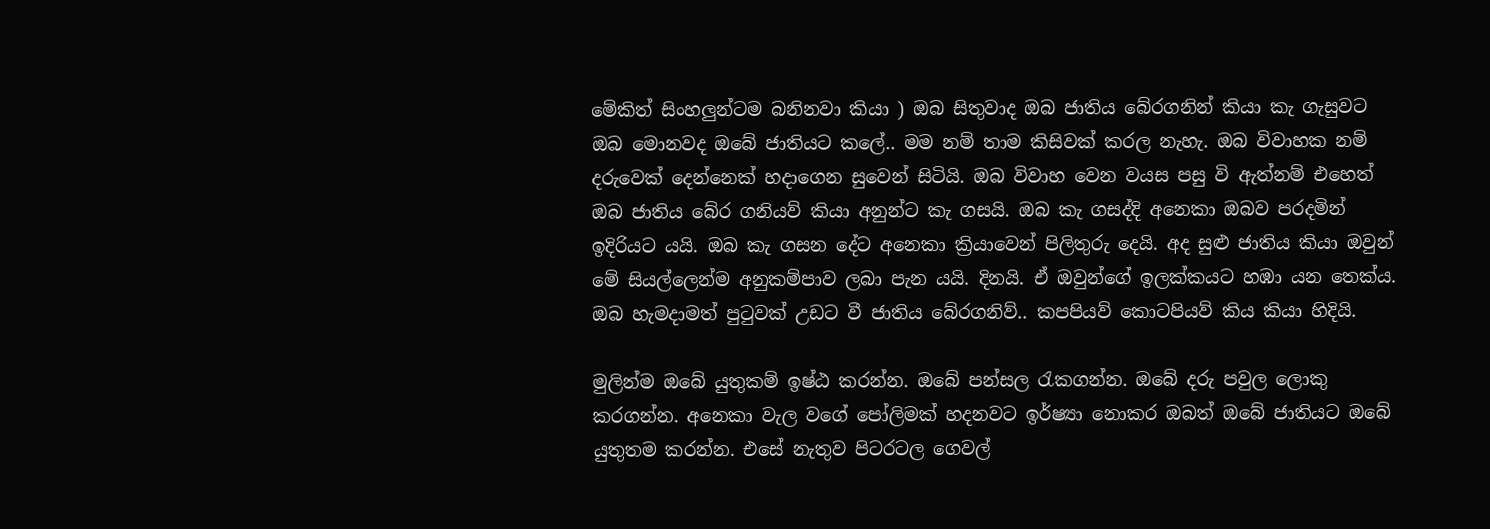මේකිත් සිංහලුන්ටම බනිනවා කියා ) ඔබ සිතුවාද ඔබ ජාතිය බේරගනින් කියා කැ ගැසුවට ඔබ මොනවද ඔබේ ජාතියට කලේ.. මම නම් තාම කිසිවක් කරල නැහැ. ඔබ විවාහක නම් දරුවෙක් දෙන්නෙක් හදාගෙන සුවෙන් සිටියි. ඔබ විවාහ වෙන වයස පසු වි ඇත්නම් එහෙත් ඔබ ජාතිය බේර ගනියව් කියා අනුන්ට කැ ගසයි. ඔබ කැ ගසද්දි අනෙකා ඔබව පරදමින් ඉදිරියට යයි. ඔබ කැ ගසන දේට අනෙකා ක්‍රියාවෙන් පිලිතුරු දෙයි. අද සුළු ජාතිය කියා ඔවුන් මේ සියල්ලෙන්ම අනුකම්පාව ලබා පැන යයි. දිනයි. ඒ ඔවුන්ගේ ඉලක්කයට හඹා යන තෙක්ය. ඔබ හැමදාමත් පුටුවක් උඩට වී ජාතිය බේරගනිව්.. කපපියව් කොටපියව් කිය කියා හිදියි.

මුලින්ම ඔබේ යුතුකම් ඉෂ්ඨ කරන්න. ඔබේ පන්සල රැකගන්න. ඔබේ දරු පවුල ලොකු කරගන්න. අනෙකා වැල වගේ පෝලිමක් හදනවට ඉර්ෂ්‍යා නොකර ඔබත් ඔබේ ජාතියට ඔබේ යුතුතම කරන්න. එසේ නැතුව පිටරටල ගෙවල්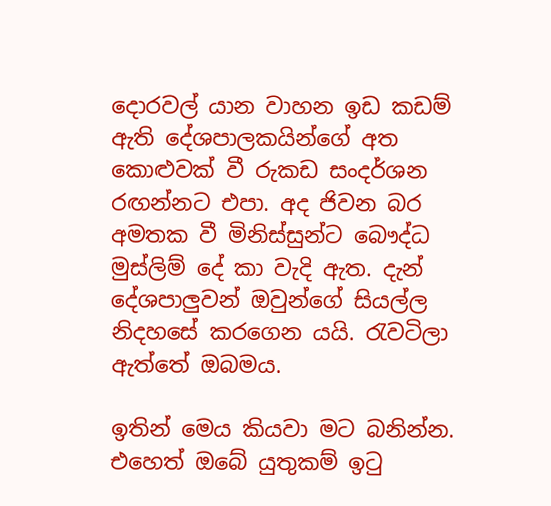දොරවල් යාන වාහන ඉඩ කඩම් ඇති දේශපාලකයින්ගේ අත කොළුවක් වී රුකඩ සංදර්ශන රඟන්නට එපා. අද ජිවන බර අමතක වී මිනිස්සුන්ට බෞද්ධ මුස්ලිම් දේ කා වැදි ඇත. දැන් දේශපාලුවන් ඔවුන්ගේ සියල්ල නිදහසේ කරගෙන යයි. රැවටිලා ඇත්තේ ඔබමය.

ඉතින් මෙය කියවා මට බනින්න. එහෙත් ඔබේ යුතුකම් ඉටු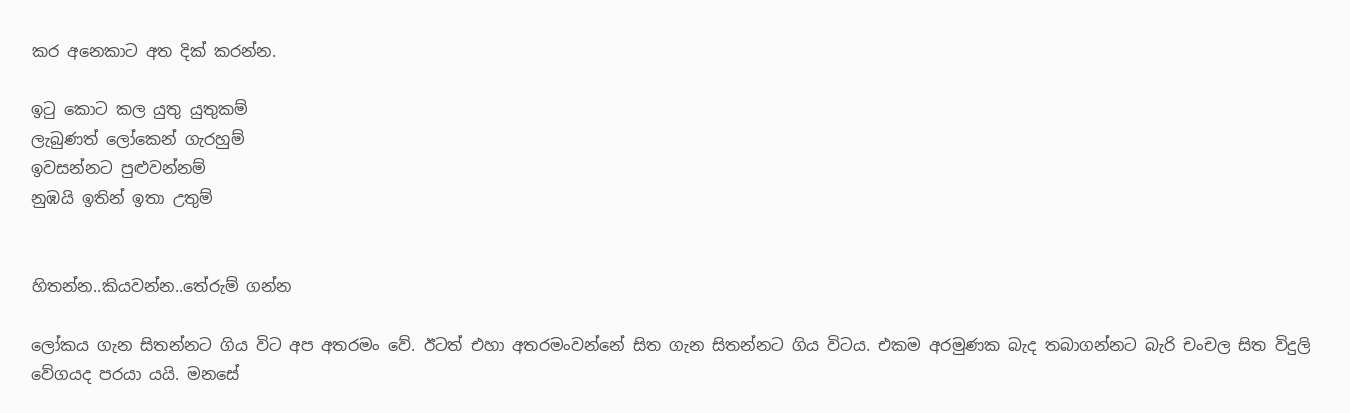කර අනෙකාට අත දික් කරන්න.

ඉටු කොට කල යුතු යුතුකම්
ලැබුණත් ලෝකෙන් ගැරහුම්
ඉවසන්නට පුළුවන්නම්
නුඹයි ඉතින් ඉතා උතුම්


හිතන්න..කියවන්න..තේරුම් ගන්න

ලෝකය ගැන සිතන්නට ගිය විට අප අතරමං වේ. ඊටත් එහා අතරමංවන්නේ සිත ගැන සිතන්නට ගිය විටය. එකම අරමුණක බැද තබාගන්නට බැරි චංචල සිත විදුලි වේගයද පරයා යයි. මනසේ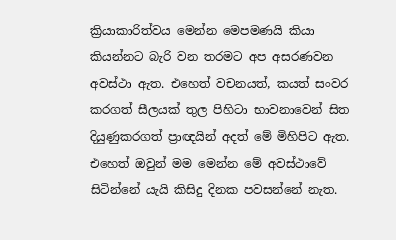ක්‍රියාකාරිත්වය මෙන්න මෙපමණයි කියා කියන්නට බැරි වන තරමට අප අසරණවන අවස්ථා ඇත. එහෙත් වචනයත්, කයත් සංවර කරගත් සීලයක් තුල පිහිටා භාවනාවෙන් සිත දියුණුකරගත් ප්‍රාඥයින් අදත් මේ මිහිපිට ඇත. එහෙත් ඔවුන් මම මෙන්න මේ අවස්ථාවේ සිටින්නේ යැයි කිසිදු දිනක පවසන්නේ නැත.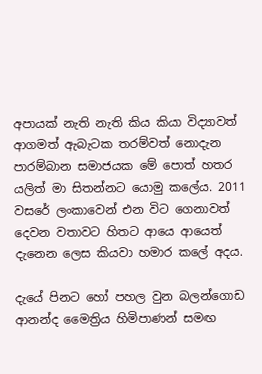අපායක් නැති නැති කිය කියා විද්‍යාවත් ආගමත් ඇබැටක තරම්වත් නොදැන පාරම්බාන සමාජයක මේ පොත් හතර යලිත් මා සිතන්නට යොමු කලේය. 2011 වසරේ ලංකාවෙන් එන විට ගෙනාවත් දෙවන වතාවට හිතට ආයෙ ආයෙත් දැනෙන ලෙස කියවා හමාර කලේ අදය.

දැයේ පිනට හෝ පහල වුන බලන්ගොඩ ආනන්ද මෛත්‍රිය හිමිපාණන් සමඟ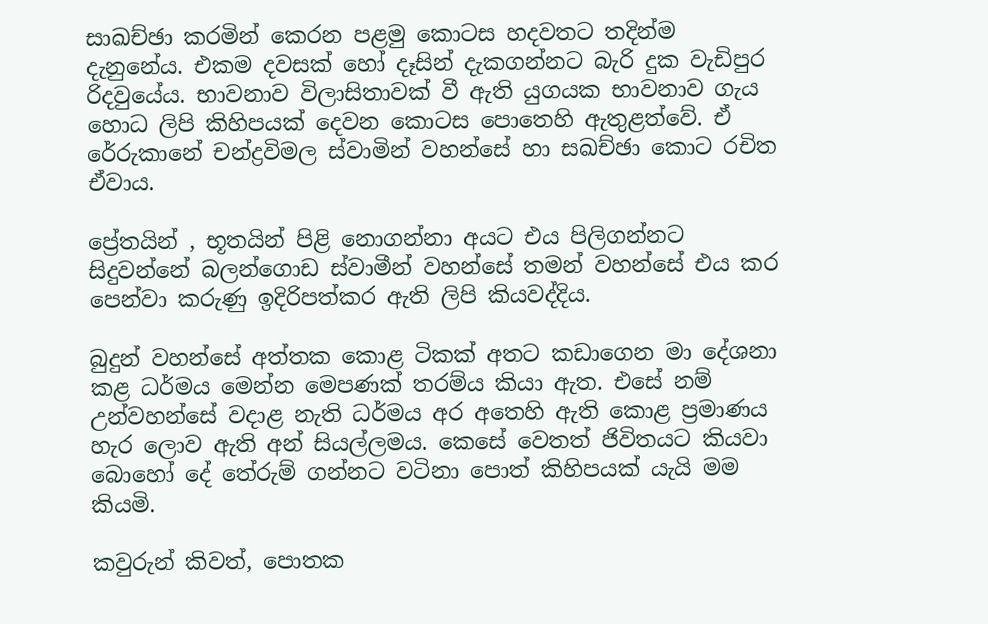සාඛච්ඡා කරමින් කෙරන පළමු කොටස හදවතට තදින්ම දැනුනේය. එකම දවසක් හෝ දෑසින් දැකගන්නට බැරි දුක වැඩිපුර රිදවුයේය. භාවනාව විලාසිතාවක් වී ඇති යුගයක භාවනාව ගැය හොධ ලිපි කිහිපයක් දෙවන කොටස පොතෙහි ඇතුළත්වේ. ඒ රේරුකානේ චන්ද්‍රවිමල ස්වාමින් වහන්සේ හා සඛච්ඡා කොට රචිත ඒවාය.

ප්‍රේතයින් , භූතයින් පිළි නොගන්නා අයට එය පිලිගන්නට සිදුවන්නේ බලන්ගොඩ ස්වාමීන් වහන්සේ තමන් වහන්සේ එය කර පෙන්වා කරුණු ඉදිරිපත්කර ඇති ලිපි කියවද්දිය.

බුදුන් වහන්සේ අත්තක කොළ ටිකක් අතට කඩාගෙන මා දේශනා කළ ධර්මය මෙන්න මෙපණක් තරම්ය කියා ඇත. එසේ නම් උන්වහන්සේ වදාළ නැති ධර්මය අර අතෙහි ඇති කොළ ප්‍රමාණය හැර ලොව ඇති අන් සියල්ලමය. කෙසේ වෙතත් ජිවිතයට කියවා බොහෝ දේ තේරුම් ගන්නට වටිනා පොත් කිහිපයක් යැයි මම කියමි.

කවුරුන් කිවත්, පොතක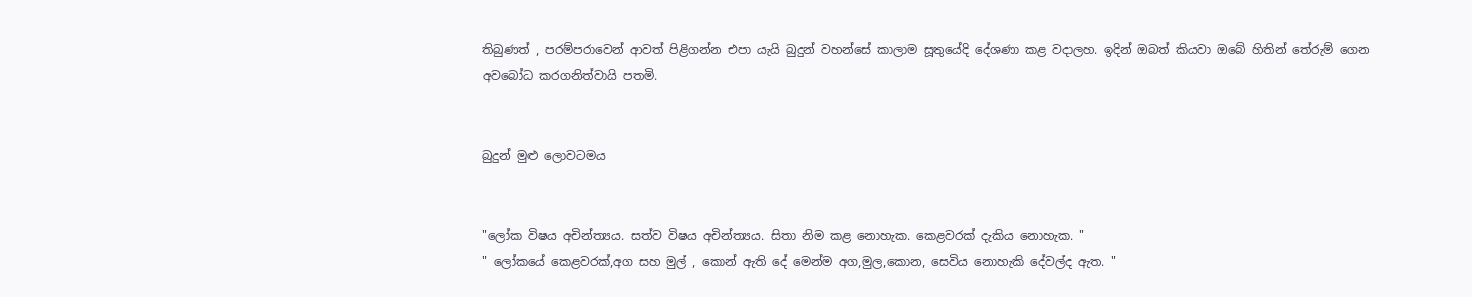තිබුණත් , පරම්පරාවෙන් ආවත් පිළිගන්න එපා යැයි බුදුන් වහන්සේ කාලාම සූතුයේදි දේශණා කළ වදාලහ. ඉදින් ඔබත් කියවා ඔබේ හිතින් තේරුම් ගෙන අවබෝධ කරගනිත්වායි පතමි.


බුදුන් මුළු ලොවටමය


"ලෝක විෂය අචින්ත්‍යය. සත්ව විෂය අචින්ත්‍යය. සිතා නිම කළ නොහැක. කෙළවරක් දැකිය නොහැක. "
" ලෝකයේ කෙළවරක්,අග සහ මුල් , කොන් ඇති දේ මෙන්ම අග,මුල,කොන, සෙවිය නොහැකි දේවල්ද ඇත. "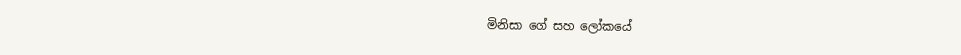මිනිසා ගේ සහ ලෝකයේ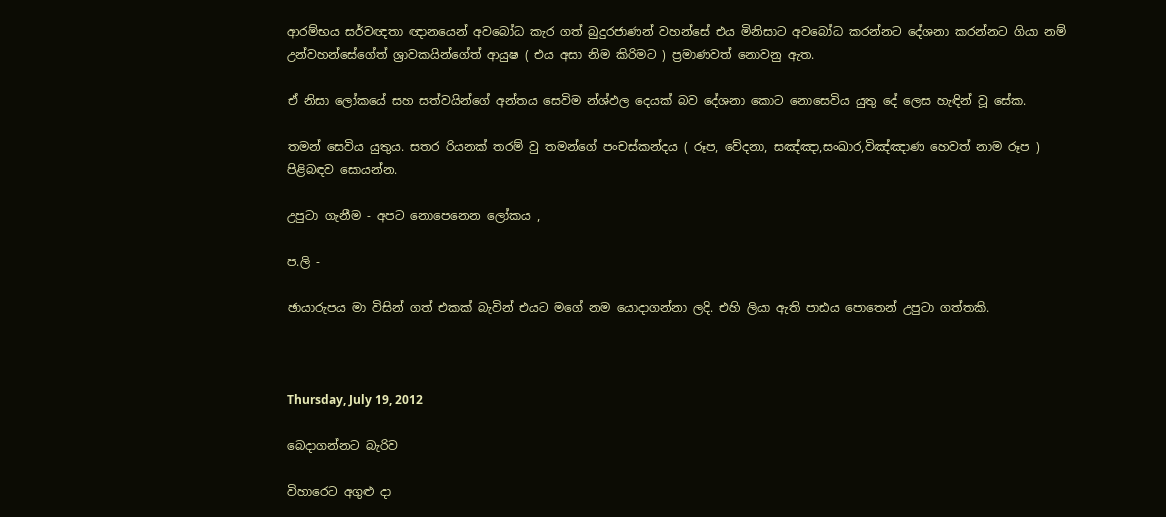ආරම්භය සර්වඥතා ඥානයෙන් අවබෝධ කැර ගත් බුදුරජාණන් වහන්සේ එය මිනිසාට අවබෝධ කරන්නට දේශනා කරන්නට ගියා නම් උන්වහන්සේගේත් ශ්‍රාවකයින්ගේත් ආයුෂ ( එය අසා නිම කිරිමට ) ප්‍රමාණවත් නොවනු ඇත.

ඒ නිසා ලෝකයේ සහ සත්වයින්ගේ අන්තය සෙවිම න්ශ්ඵල දෙයක් බව දේශනා කොට නොසෙවිය යුතු දේ ලෙස හැඳින් වූ සේක.

තමන් සෙවිය යුතුය. සතර රියනක් තරම් වු තමන්ගේ පංචස්කන්දය ( රූප, වේදනා, සඤ්ඤා,සංඛාර,විඤ්ඤාණ හෙවත් නාම රූප ) පිළිබඳව සොයන්න.

උපුටා ගැනීම - අපට නොපෙනෙන ලෝකය ,

ප.ලි -

ඡායාරුපය මා විසින් ගත් එකක් බැවින් එයට මගේ නම යොදාගන්නා ලදි. එහි ලියා ඇති පාඪය පොතෙන් උපුටා ගත්තකි.



Thursday, July 19, 2012

බෙදාගන්නට බැරිව

විහාරෙට අගුළු දා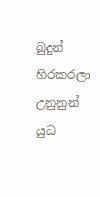බුදුන් හිරකරලා
උනුනුන් යුධ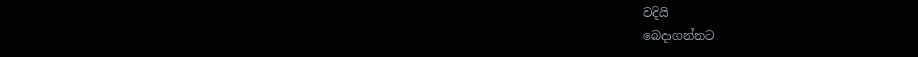වදියි
බෙදාගන්නට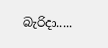බැරිදා.....